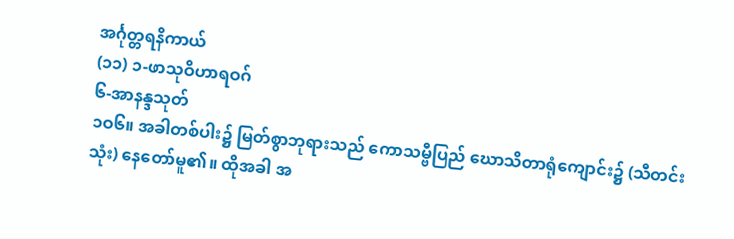အင်္ဂုတ္တရနိကာယ်
(၁၁) ၁-ဖာသုဝိဟာရဝဂ်
၆-အာနန္ဒသုတ်
၁ဝ၆။ အခါတစ်ပါး၌ မြတ်စွာဘုရားသည် ကောသမ္ဗီပြည် ဃောသိတာရုံကျောင်း၌ (သီတင်းသုံး) နေတော်မူ၏။ ထိုအခါ အ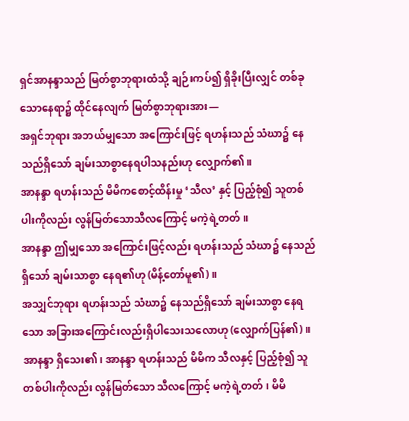ရှင်အာနန္ဒာသည် မြတ်စွာဘုရားထံသို့ ချဉ်းကပ်၍ ရှိခိုးပြီးလျှင် တစ်ခုသောနေရာ၌ ထိုင်နေလျက် မြတ်စွာဘုရားအား—
အရှင်ဘုရား အဘယ်မျှသော အကြောင်းဖြင့် ရဟန်းသည် သံဃာ၌ နေသည်ရှိသော် ချမ်းသာစွာနေရပါသနည်းဟု လျှောက်၏။
အာနန္ဒာ ရဟန်းသည် မိမိကစောင့်ထိန်းမှု ‘သီလ’ နှင့် ပြည့်စုံ၍ သူတစ်ပါးကိုလည်း လွန်မြတ်သောသီလကြောင့် မကဲ့ရဲ့တတ်။
အာနန္ဒာ ဤမျှသော အကြောင်းဖြင့်လည်း ရဟန်းသည် သံဃာ၌ နေသည်ရှိသော် ချမ်းသာစွာ နေရ၏ဟု (မိန့်တော်မူ၏)။
အသျှင်ဘုရား ရဟန်းသည် သံဃာ၌ နေသည်ရှိသော် ချမ်းသာစွာ နေရသော အခြားအကြောင်းလည်းရှိပါသေးသလောဟု (လျှောက်ပြန်၏)။
အာနန္ဒာ ရှိသေး၏၊ အာနန္ဒာ ရဟန်းသည် မိမိက သီလနှင့် ပြည့်စုံ၍ သူတစ်ပါးကိုလည်း လွန်မြတ်သော သီလကြောင့် မကဲ့ရဲ့တတ်၊ မိမိ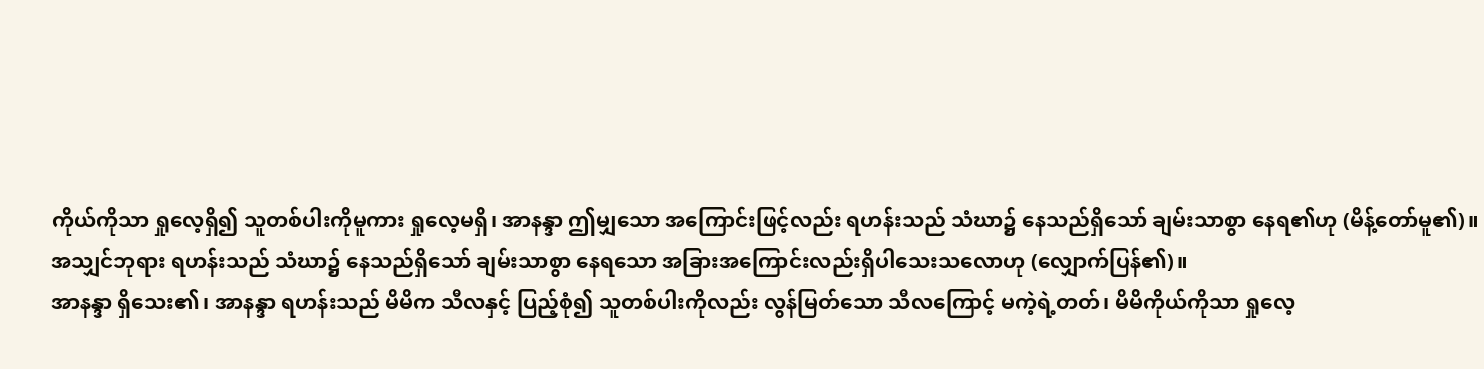ကိုယ်ကိုသာ ရှုလေ့ရှိ၍ သူတစ်ပါးကိုမူကား ရှုလေ့မရှိ၊ အာနန္ဒာ ဤမျှသော အကြောင်းဖြင့်လည်း ရဟန်းသည် သံဃာ၌ နေသည်ရှိသော် ချမ်းသာစွာ နေရ၏ဟု (မိန့်တော်မူ၏)။
အသျှင်ဘုရား ရဟန်းသည် သံဃာ၌ နေသည်ရှိသော် ချမ်းသာစွာ နေရသော အခြားအကြောင်းလည်းရှိပါသေးသလောဟု (လျှောက်ပြန်၏)။
အာနန္ဒာ ရှိသေး၏၊ အာနန္ဒာ ရဟန်းသည် မိမိက သီလနှင့် ပြည့်စုံ၍ သူတစ်ပါးကိုလည်း လွန်မြတ်သော သီလကြောင့် မကဲ့ရဲ့တတ်၊ မိမိကိုယ်ကိုသာ ရှုလေ့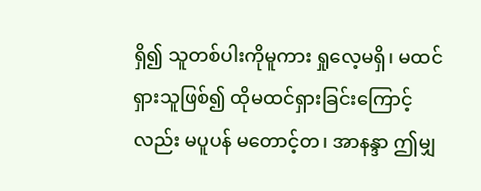ရှိ၍ သူတစ်ပါးကိုမူကား ရှုလေ့မရှိ၊ မထင်ရှားသူဖြစ်၍ ထိုမထင်ရှားခြင်းကြောင့်လည်း မပူပန် မတောင့်တ၊ အာနန္ဒာ ဤမျှ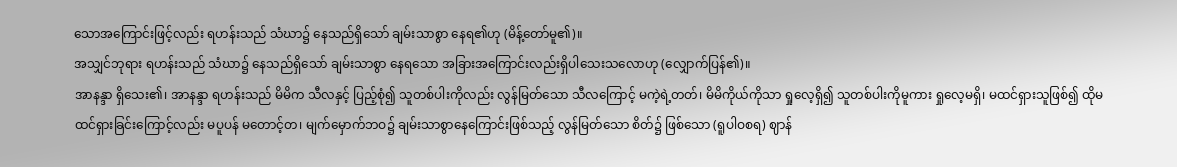သောအကြောင်းဖြင့်လည်း ရဟန်းသည် သံဃာ၌ နေသည်ရှိသော် ချမ်းသာစွာ နေရ၏ဟု (မိန့်တော်မူ၏)။
အသျှင်ဘုရား ရဟန်းသည် သံဃာ၌ နေသည်ရှိသော် ချမ်းသာစွာ နေရသော အခြားအကြောင်းလည်းရှိပါသေးသလောဟု (လျှောက်ပြန်၏)။
အာနန္ဒာ ရှိသေး၏၊ အာနန္ဒာ ရဟန်းသည် မိမိက သီလနှင့် ပြည့်စုံ၍ သူတစ်ပါးကိုလည်း လွန်မြတ်သော သီလကြောင့် မကဲ့ရဲ့တတ်၊ မိမိကိုယ်ကိုသာ ရှုလေ့ရှိ၍ သူတစ်ပါးကိုမူကား ရှုလေ့မရှိ၊ မထင်ရှားသူဖြစ်၍ ထိုမထင်ရှားခြင်းကြောင့်လည်း မပူပန် မတောင့်တ၊ မျက်မှောက်ဘဝ၌ ချမ်းသာစွာနေကြောင်းဖြစ်သည့် လွန်မြတ်သော စိတ်၌ ဖြစ်သော (ရူပါဝစရ) ဈာန်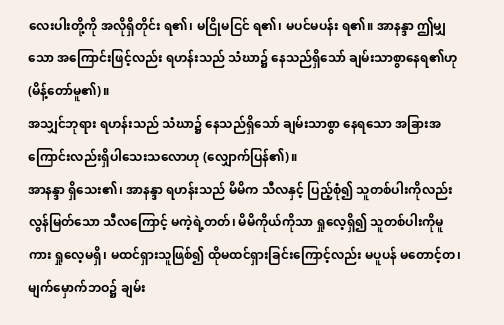လေးပါးတို့ကို အလိုရှိတိုင်း ရ၏၊ မငြိုမငြင် ရ၏၊ မပင်မပန်း ရ၏။ အာနန္ဒာ ဤမျှသော အကြောင်းဖြင့်လည်း ရဟန်းသည် သံဃာ၌ နေသည်ရှိသော် ချမ်းသာစွာနေရ၏ဟု (မိန့်တော်မူ၏)။
အသျှင်ဘုရား ရဟန်းသည် သံဃာ၌ နေသည်ရှိသော် ချမ်းသာစွာ နေရသော အခြားအကြောင်းလည်းရှိပါသေးသလောဟု (လျှောက်ပြန်၏)။
အာနန္ဒာ ရှိသေး၏၊ အာနန္ဒာ ရဟန်းသည် မိမိက သီလနှင့် ပြည့်စုံ၍ သူတစ်ပါးကိုလည်း လွန်မြတ်သော သီလကြောင့် မကဲ့ရဲ့တတ်၊ မိမိကိုယ်ကိုသာ ရှုလေ့ရှိ၍ သူတစ်ပါးကိုမူကား ရှုလေ့မရှိ၊ မထင်ရှားသူဖြစ်၍ ထိုမထင်ရှားခြင်းကြောင့်လည်း မပူပန် မတောင့်တ၊ မျက်မှောက်ဘဝ၌ ချမ်း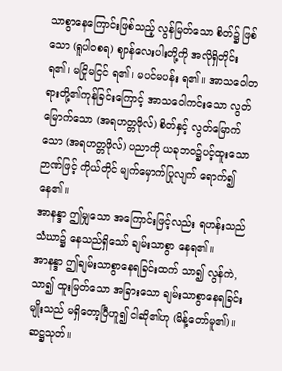သာစွာနေကြောင်းဖြစ်သည့် လွန်မြတ်သော စိတ်၌ ဖြစ်သော (ရူပါဝစရ) ဈာန်လေးပါးတို့ကို အလိုရှိတိုင်း ရ၏၊ မငြိုမငြင် ရ၏၊ မပင်မပန်း ရ၏။ အာသဝေါတရားတို့၏ကုန်ခြင်းကြောင့် အာသဝေါကင်းသော လွတ်မြောက်သော (အရဟတ္တဖိုလ်) စိတ်နှင့် လွတ်မြောက်သော (အရဟတ္တဖိုလ်) ပညာကို ယခုဘဝ၌ပင့်ထူးသော ဉာဏ်ဖြင့် ကိုယ်တိုင် မျက်မှောက်ပြုလျက် ရောက်၍ နေ၏။
အာနန္ဒာ ဤမျှသော အကြောင်းဖြင့်လည်း ရဟန်းသည် သံဃာ၌ နေသည်ရှိသော် ချမ်းသာစွာ နေရ၏။
အာနန္ဒာ ဤချမ်းသာစွာနေရခြင်းထက် သာ၍ လွန်ကဲ, သာ၍ ထူးမြတ်သော အခြားသော ချမ်းသာစွာနေရခြင်းမျိုးသည် မရှိတော့ပြီဟူ၍ ငါဆို၏ဟု (မိန့်တော်မူ၏)။
ဆဋ္ဌသုတ်။